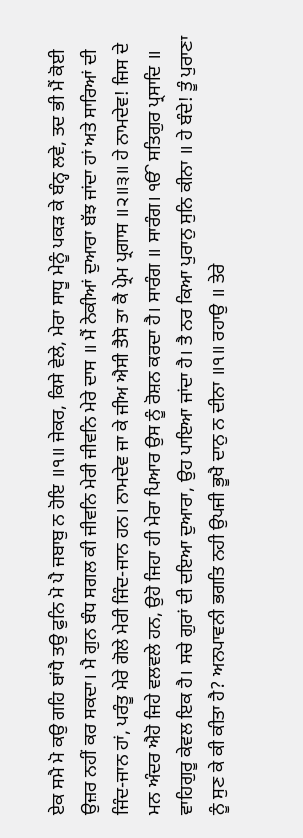ਏਕ ਸਮੈ ਮੋ ਕਉ ਗਹਿ ਬਾਂਧੈ ਤਉ ਫੁਨਿ ਮੋ ਪੈ ਜਬਾਬੁ ਨ ਹੋਇ ॥੧॥ ਜੇਕਰ, ਕਿਸੇ ਵੇਲੇ, ਮੇਰਾ ਸਾਧੂ ਮੇਨੂੰ ਪਕੜ ਕੇ ਬੰਨ੍ਹ ਲਵੇ, ਤਦ ਭੀ ਮੈਂ ਕੋਈ ਉਜ਼ਰ ਨਹੀਂ ਕਰ ਸਕਦਾ। ਮੈ ਗੁਨ ਬੰਧ ਸਗਲ ਕੀ ਜੀਵਨਿ ਮੇਰੀ ਜੀਵਨਿ ਮੇਰੇ ਦਾਸ ॥ ਮੈਂ ਨੇਕੀਆਂ ਦੁਆਰਾ ਬੱਝ ਜਾਂਦਾ ਹਾਂ ਅਤੇ ਸਾਰਿਆਂ ਦੀ ਜਿੰਦ-ਜਾਨ ਹਾਂ, ਪਰੰਤੂ ਮੇਰੇ ਗੋਲੇ ਮੇਰੀ ਜਿੰਦ-ਜਾਨ ਹਨ। ਨਾਮਦੇਵ ਜਾ ਕੇ ਜੀਅ ਐਸੀ ਤੈਸੋ ਤਾ ਕੈ ਪ੍ਰੇਮ ਪ੍ਰਗਾਸ ॥੨॥੩॥ ਹੇ ਨਾਮਦੇਵ! ਜਿਸ ਦੇ ਮਨ ਅੰਦਰ ਐਹੋ ਜਿਹੇ ਵਲਵਲੇ ਹਨ, ਉਹੋ ਜਿਹਾ ਹੀ ਮੇਰਾ ਪਿਆਰ ਉਸ ਨੂੰ ਰੋਸ਼ਨ ਕਰਦਾ ਹੈ। ਸਾਰੰਗ ॥ ਸਾਰੰਗ। ੴ ਸਤਿਗੁਰ ਪ੍ਰਸਾਦਿ ॥ ਵਾਹਿਗੁਰੂ ਕੇਵਲ ਇਕ ਹੈ। ਸਚੇ ਗੁਰਾਂ ਦੀ ਦਇਆ ਦੁਆਰਾ, ਉਹ ਪਾਇਆ ਜਾਂਦਾ ਹੈ। ਤੈ ਨਰ ਕਿਆ ਪੁਰਾਨੁ ਸੁਨਿ ਕੀਨਾ ॥ ਹੇ ਬੰਦੇ! ਤੂੰ ਪੁਰਾਣਾ ਨੂੰ ਸੁਣ ਕੇ ਕੀ ਕੀਤਾ ਹੈ? ਅਨਪਾਵਨੀ ਭਗਤਿ ਨਹੀ ਉਪਜੀ ਭੂਖੈ ਦਾਨੁ ਨ ਦੀਨਾ ॥੧॥ ਰਹਾਉ ॥ ਤੇਰੇ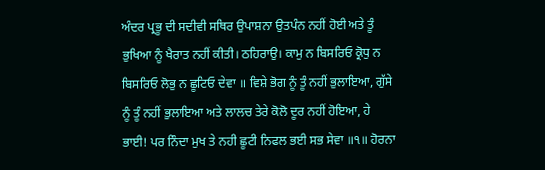ਅੰਦਰ ਪ੍ਰਭੂ ਦੀ ਸਦੀਵੀ ਸਥਿਰ ਉਪਾਸ਼ਨਾ ਉਤਪੰਨ ਨਹੀਂ ਹੋਈ ਅਤੇ ਤੂੰ ਭੁਖਿਆ ਨੂੰ ਖੈਰਾਤ ਨਹੀਂ ਕੀਤੀ। ਠਹਿਰਾਉ। ਕਾਮੁ ਨ ਬਿਸਰਿਓ ਕ੍ਰੋਧੁ ਨ ਬਿਸਰਿਓ ਲੋਭੁ ਨ ਛੂਟਿਓ ਦੇਵਾ ॥ ਵਿਸ਼ੇ ਭੋਗ ਨੂੰ ਤੂੰ ਨਹੀਂ ਭੁਲਾਇਆ, ਗੁੱਸੇ ਨੂੰ ਤੂੰ ਨਹੀਂ ਭੁਲਾਇਆ ਅਤੇ ਲਾਲਚ ਤੇਰੇ ਕੋਲੋ ਦੂਰ ਨਹੀਂ ਹੋਇਆ, ਹੇ ਭਾਈ! ਪਰ ਨਿੰਦਾ ਮੁਖ ਤੇ ਨਹੀ ਛੂਟੀ ਨਿਫਲ ਭਈ ਸਭ ਸੇਵਾ ॥੧॥ ਹੋਰਨਾ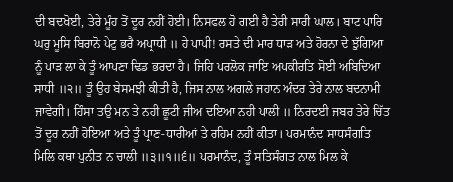ਦੀ ਬਦਖੋਈ, ਤੇਰੇ ਮੂੰਹ ਤੋਂ ਦੂਰ ਨਹੀਂ ਹੋਈ। ਨਿਸਫਲ ਹੋ ਗਈ ਹੈ ਤੇਰੀ ਸਾਰੀ ਘਾਲ। ਬਾਟ ਪਾਰਿ ਘਰੁ ਮੂਸਿ ਬਿਰਾਨੋ ਪੇਟੁ ਭਰੈ ਅਪ੍ਰਾਧੀ ॥ ਹੇ ਪਾਪੀ! ਰਸਤੇ ਦੀ ਮਾਰ ਧਾੜ ਅਤੇ ਹੋਰਨਾ ਦੇ ਝੁੱਗਿਆ ਨੂੰ ਪਾੜ ਲਾ ਕੇ ਤੂੰ ਆਪਣਾ ਢਿਡ ਭਰਦਾ ਹੈ। ਜਿਹਿ ਪਰਲੋਕ ਜਾਇ ਅਪਕੀਰਤਿ ਸੋਈ ਅਬਿਦਿਆ ਸਾਧੀ ॥੨॥ ਤੂੰ ਉਹ ਬੇਸਮਝੀ ਕੀਤੀ ਹੈ, ਜਿਸ ਨਾਲ ਅਗਲੇ ਜਹਾਨ ਅੰਦਰ ਤੇਰੇ ਨਾਲ ਬਦਨਾਮੀ ਜਾਵੇਗੀ। ਹਿੰਸਾ ਤਉ ਮਨ ਤੇ ਨਹੀ ਛੂਟੀ ਜੀਅ ਦਇਆ ਨਹੀ ਪਾਲੀ ॥ ਨਿਰਦਈ ਜਬਰ ਤੇਰੇ ਚਿੱਤ ਤੋਂ ਦੂਰ ਨਹੀਂ ਹੋਇਆ ਅਤੇ ਤੂੰ ਪ੍ਰਾਣ-ਧਾਰੀਆਂ ਤੇ ਰਹਿਮ ਨਹੀਂ ਕੀਤਾ। ਪਰਮਾਨੰਦ ਸਾਧਸੰਗਤਿ ਮਿਲਿ ਕਥਾ ਪੁਨੀਤ ਨ ਚਾਲੀ ॥੩॥੧॥੬॥ ਪਰਮਾਨੰਦ, ਤੂੰ ਸਤਿਸੰਗਤ ਨਾਲ ਮਿਲ ਕੇ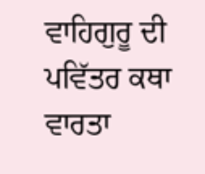ਵਾਹਿਗੁਰੂ ਦੀ ਪਵਿੱਤਰ ਕਥਾ ਵਾਰਤਾ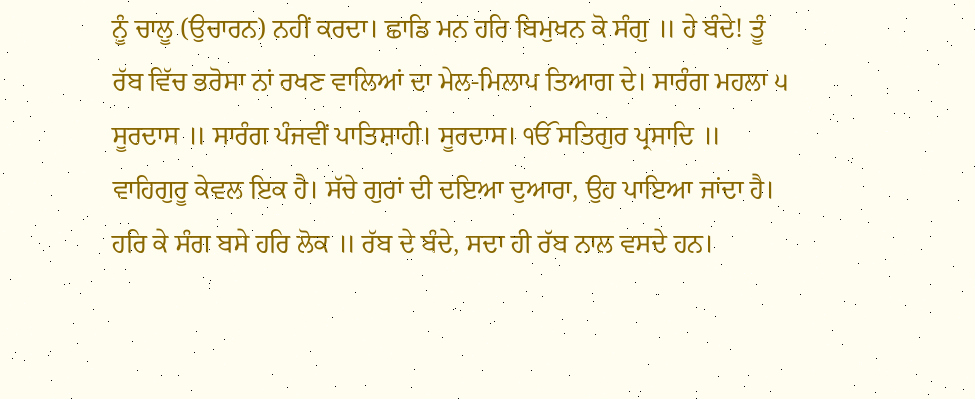ਨੂੰ ਚਾਲੂ (ਉਚਾਰਨ) ਨਹੀਂ ਕਰਦਾ। ਛਾਡਿ ਮਨ ਹਰਿ ਬਿਮੁਖਨ ਕੋ ਸੰਗੁ ॥ ਹੇ ਬੰਦੇ! ਤੂੰ ਰੱਬ ਵਿੱਚ ਭਰੋਸਾ ਨਾਂ ਰਖਣ ਵਾਲਿਆਂ ਦਾ ਮੇਲ-ਮਿਲਾਪ ਤਿਆਗ ਦੇ। ਸਾਰੰਗ ਮਹਲਾ ੫ ਸੂਰਦਾਸ ॥ ਸਾਰੰਗ ਪੰਜਵੀਂ ਪਾਤਿਸ਼ਾਹੀ। ਸੂਰਦਾਸ। ੴ ਸਤਿਗੁਰ ਪ੍ਰਸਾਦਿ ॥ ਵਾਹਿਗੁਰੂ ਕੇਵਲ ਇਕ ਹੈ। ਸੱਚੇ ਗੁਰਾਂ ਦੀ ਦਇਆ ਦੁਆਰਾ, ਉਹ ਪਾਇਆ ਜਾਂਦਾ ਹੈ। ਹਰਿ ਕੇ ਸੰਗ ਬਸੇ ਹਰਿ ਲੋਕ ॥ ਰੱਬ ਦੇ ਬੰਦੇ, ਸਦਾ ਹੀ ਰੱਬ ਨਾਲ ਵਸਦੇ ਹਨ।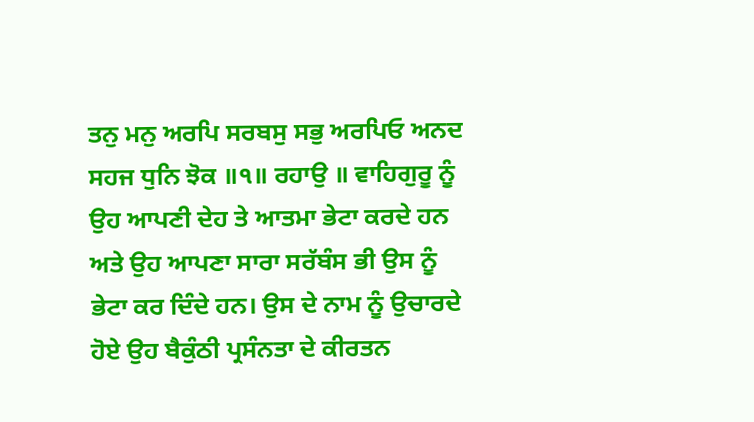ਤਨੁ ਮਨੁ ਅਰਪਿ ਸਰਬਸੁ ਸਭੁ ਅਰਪਿਓ ਅਨਦ ਸਹਜ ਧੁਨਿ ਝੋਕ ॥੧॥ ਰਹਾਉ ॥ ਵਾਹਿਗੁਰੂ ਨੂੰ ਉਹ ਆਪਣੀ ਦੇਹ ਤੇ ਆਤਮਾ ਭੇਟਾ ਕਰਦੇ ਹਨ ਅਤੇ ਉਹ ਆਪਣਾ ਸਾਰਾ ਸਰੱਬੰਸ ਭੀ ਉਸ ਨੂੰ ਭੇਟਾ ਕਰ ਦਿੰਦੇ ਹਨ। ਉਸ ਦੇ ਨਾਮ ਨੂੰ ਉਚਾਰਦੇ ਹੋਏ ਉਹ ਬੈਕੁੰਠੀ ਪ੍ਰਸੰਨਤਾ ਦੇ ਕੀਰਤਨ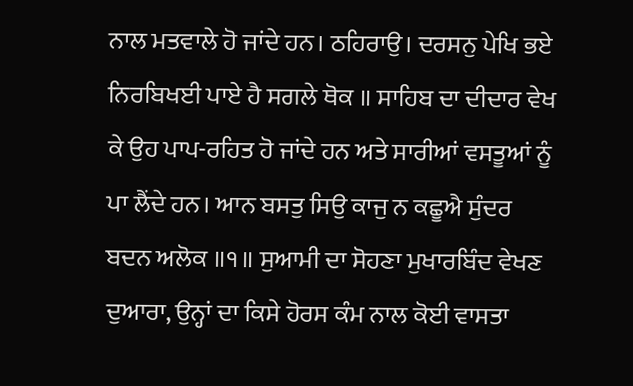ਨਾਲ ਮਤਵਾਲੇ ਹੋ ਜਾਂਦੇ ਹਨ। ਠਹਿਰਾਉ। ਦਰਸਨੁ ਪੇਖਿ ਭਏ ਨਿਰਬਿਖਈ ਪਾਏ ਹੈ ਸਗਲੇ ਥੋਕ ॥ ਸਾਹਿਬ ਦਾ ਦੀਦਾਰ ਵੇਖ ਕੇ ਉਹ ਪਾਪ-ਰਹਿਤ ਹੋ ਜਾਂਦੇ ਹਨ ਅਤੇ ਸਾਰੀਆਂ ਵਸਤੂਆਂ ਨੂੰ ਪਾ ਲੈਂਦੇ ਹਨ। ਆਨ ਬਸਤੁ ਸਿਉ ਕਾਜੁ ਨ ਕਛੂਐ ਸੁੰਦਰ ਬਦਨ ਅਲੋਕ ॥੧॥ ਸੁਆਮੀ ਦਾ ਸੋਹਣਾ ਮੁਖਾਰਬਿੰਦ ਵੇਖਣ ਦੁਆਰਾ, ਉਨ੍ਹਾਂ ਦਾ ਕਿਸੇ ਹੋਰਸ ਕੰਮ ਨਾਲ ਕੋਈ ਵਾਸਤਾ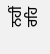ਨਹੀਂ ਰਹਿ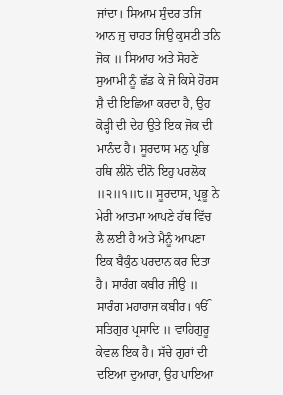ਜਾਂਦਾ। ਸਿਆਮ ਸੁੰਦਰ ਤਜਿ ਆਨ ਜੁ ਚਾਹਤ ਜਿਉ ਕੁਸਟੀ ਤਨਿ ਜੋਕ ॥ ਸਿਆਹ ਅਤੇ ਸੋਹਣੇ ਸੁਆਮੀ ਨੂੰ ਛੱਡ ਕੇ ਜੋ ਕਿਸੇ ਹੋਰਸ ਸ਼ੈ ਦੀ ਇਛਿਆ ਕਰਦਾ ਹੈ, ਉਹ ਕੋੜ੍ਹੀ ਦੀ ਦੇਹ ਉਤੇ ਇਕ ਜੋਕ ਦੀ ਮਾਨੰਦ ਹੈ। ਸੂਰਦਾਸ ਮਨੁ ਪ੍ਰਭਿ ਹਥਿ ਲੀਨੋ ਦੀਨੋ ਇਹੁ ਪਰਲੋਕ ॥੨॥੧॥੮॥ ਸੂਰਦਾਸ, ਪ੍ਰਭੂ ਨੇ ਮੇਰੀ ਆਤਮਾ ਆਪਣੇ ਹੱਥ ਵਿੱਚ ਲੈ ਲਈ ਹੈ ਅਤੇ ਮੈਨੂੰ ਆਪਣਾ ਇਕ ਬੈਕੁੰਠ ਪਰਦਾਨ ਕਰ ਦਿਤਾ ਹੈ। ਸਾਰੰਗ ਕਬੀਰ ਜੀਉ ॥ ਸਾਰੰਗ ਮਹਾਰਾਜ ਕਬੀਰ। ੴ ਸਤਿਗੁਰ ਪ੍ਰਸਾਦਿ ॥ ਵਾਹਿਗੁਰੂ ਕੇਵਲ ਇਕ ਹੈ। ਸੱਚੇ ਗੁਰਾਂ ਦੀ ਦਇਆ ਦੁਆਰਾ, ਉਹ ਪਾਇਆ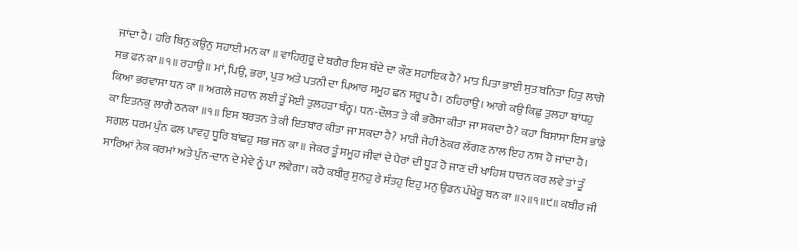ਜਾਂਦਾ ਹੈ। ਹਰਿ ਬਿਨੁ ਕਉਨੁ ਸਹਾਈ ਮਨ ਕਾ ॥ ਵਾਹਿਗੁਰੂ ਦੇ ਬਗੈਰ ਇਸ ਬੰਦੇ ਦਾ ਕੌਣ ਸਹਾਇਕ ਹੈ? ਮਾਤ ਪਿਤਾ ਭਾਈ ਸੁਤ ਬਨਿਤਾ ਹਿਤੁ ਲਾਗੋ ਸਭ ਫਨ ਕਾ ॥੧॥ ਰਹਾਉ ॥ ਮਾਂ, ਪਿਉ, ਭਰਾ, ਪੁਤ ਅਤੇ ਪਤਨੀ ਦਾ ਪਿਆਰ ਸਮੂਹ ਛਨ ਸਰੂਪ ਹੈ। ਠਹਿਰਾਉ। ਆਗੇ ਕਉ ਕਿਛੁ ਤੁਲਹਾ ਬਾਂਧਹੁ ਕਿਆ ਭਰਵਾਸਾ ਧਨ ਕਾ ॥ ਅਗਲੇ ਜਹਾਨ ਲਈ ਤੂੰ ਮੋਈ ਤੁਲਹੜਾ ਬੰਨ੍ਹ। ਧਨ-ਦੌਲਤ ਤੇ ਕੀ ਭਰੋਸਾ ਕੀਤਾ ਜਾ ਸਕਦਾ ਹੈ? ਕਹਾ ਬਿਸਾਸਾ ਇਸ ਭਾਂਡੇ ਕਾ ਇਤਨਕੁ ਲਾਗੈ ਠਨਕਾ ॥੧॥ ਇਸ ਬਰਤਨ ਤੇ ਕੀ ਇਤਬਾਰ ਕੀਤਾ ਜਾ ਸਕਦਾ ਹੈ? ਮਾੜੀ ਜੇਹੀ ਠੋਕਰ ਲੱਗਣ ਨਾਲ ਇਹ ਨਾਸ ਹੋ ਜਾਂਦਾ ਹੈ। ਸਗਲ ਧਰਮ ਪੁੰਨ ਫਲ ਪਾਵਹੁ ਧੂਰਿ ਬਾਂਛਹੁ ਸਭ ਜਨ ਕਾ ॥ ਜੇਕਰ ਤੂੰ ਸਮੂਹ ਜੀਵਾਂ ਦੇ ਪੈਰਾਂ ਦੀ ਧੂੜ ਹੋ ਜਾਣ ਦੀ ਖਾਹਿਸ਼ ਧਾਰਨ ਕਰ ਲਵੇ ਤਾਂ ਤੂੰ ਸਾਰਿਆਂ ਨੇਕ ਕਰਮਾਂ ਅਤੇ ਪੁੰਨ-ਦਾਨ ਦੇ ਮੇਵੇ ਨੂੰ ਪਾ ਲਵੇਗਾ। ਕਹੈ ਕਬੀਰੁ ਸੁਨਹੁ ਰੇ ਸੰਤਹੁ ਇਹੁ ਮਨੁ ਉਡਨ ਪੰਖੇਰੂ ਬਨ ਕਾ ॥੨॥੧॥੯॥ ਕਬੀਰ ਜੀ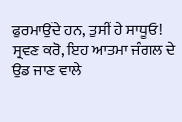ਫੁਰਮਾਉਂਦੇ ਹਨ, ਤੁਸੀਂ ਹੇ ਸਾਧੂਓ! ਸ੍ਰਵਣ ਕਰੋ, ਇਹ ਆਤਮਾ ਜੰਗਲ ਦੇ ਉਡ ਜਾਣ ਵਾਲੇ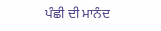ਪੰਛੀ ਦੀ ਮਾਨੰਦ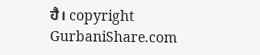ਹੈ। copyright GurbaniShare.com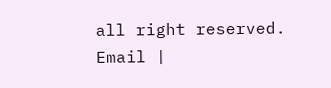all right reserved. Email |